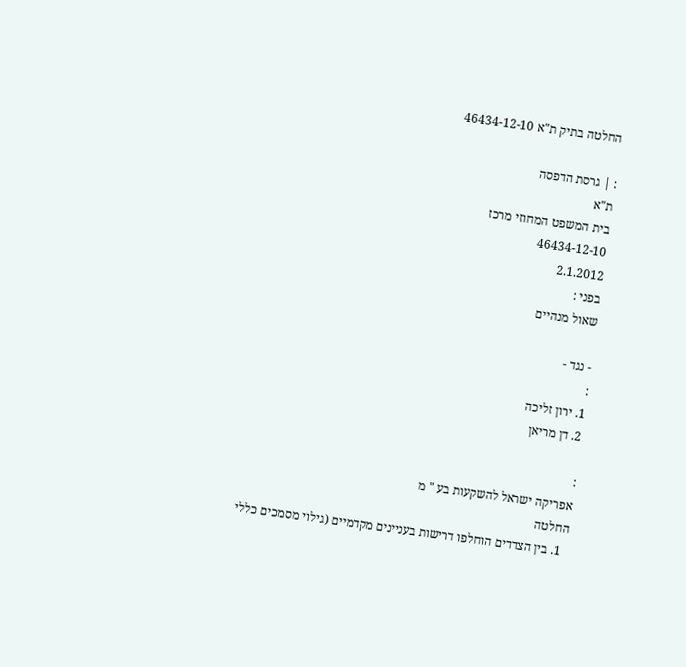החלטה בתיק ת"א 46434-12-10

: | גרסת הדפסה
ת"א
בית המשפט המחוזי מרכז
46434-12-10
2.1.2012
בפני :
שאול מנהיים

- נגד -
:
1. ירון זליכה
2. דן מריאן

:
אפריקה ישראל להשקעות בע " מ
החלטה
  1. בין הצדדים הוחלפו דרישות בעניינים מקדמיים (גילוי מסמכים כללי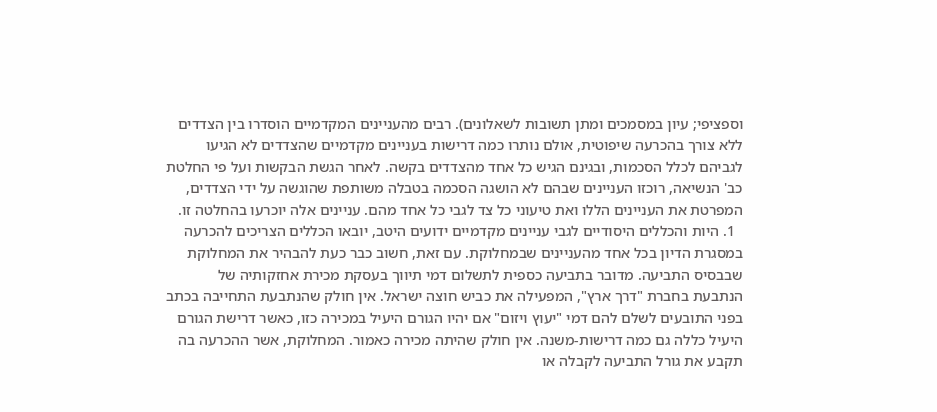וספציפי; עיון במסמכים ומתן תשובות לשאלונים). רבים מהעניינים המקדמיים הוסדרו בין הצדדים ללא צורך בהכרעה שיפוטית, אולם נותרו כמה דרישות בעניינים מקדמיים שהצדדים לא הגיעו לגביהם לכלל הסכמות, ובגינם הגיש כל אחד מהצדדים בקשה. לאחר הגשת הבקשות ועל פי החלטת כב' הנשיאה, רוכזו העניינים שבהם לא הושגה הסכמה בטבלה משותפת שהוגשה על ידי הצדדים, המפרטת את העניינים הללו ואת טיעוני כל צד לגבי כל אחד מהם. עניינים אלה יוכרעו בהחלטה זו.
  1. היות והכללים היסודיים לגבי עניינים מקדמיים ידועים היטב, יובאו הכללים הצריכים להכרעה במסגרת הדיון בכל אחד מהעניינים שבמחלוקת. עם זאת, חשוב כבר כעת להבהיר את המחלוקת שבבסיס התביעה. מדובר בתביעה כספית לתשלום דמי תיווך בעסקת מכירת אחזקותיה של הנתבעת בחברת "דרך ארץ", המפעילה את כביש חוצה ישראל. אין חולק שהנתבעת התחייבה בכתב בפני התובעים לשלם להם דמי "יעוץ ויזום" אם יהיו הגורם היעיל במכירה כזו, כאשר דרישת הגורם היעיל כללה גם כמה דרישות-משנה. אין חולק שהיתה מכירה כאמור. המחלוקת, אשר ההכרעה בה תקבע את גורל התביעה לקבלה או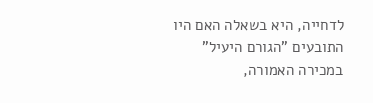לדחייה, היא בשאלה האם היו התובעים "הגורם היעיל" במכירה האמורה,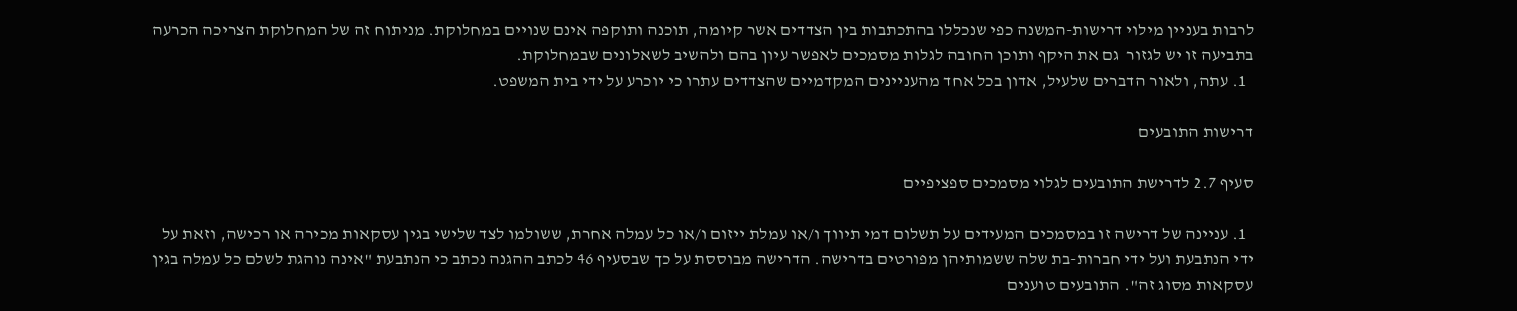לרבות בעניין מילוי דרישות-המשנה כפי שנכללו בהתכתבות בין הצדדים אשר קיומה, תוכנה ותוקפה אינם שנויים במחלוקת. מניתוח זה של המחלוקת הצריכה הכרעה בתביעה זו יש לגזור  גם את היקף ותוכן החובה לגלות מסמכים לאפשר עיון בהם ולהשיב לשאלונים שבמחלוקת.
  1. עתה, ולאור הדברים שלעיל, אדון בכל אחד מהעניינים המקדמיים שהצדדים עתרו כי יוכרע על ידי בית המשפט.

דרישות התובעים

סעיף 2.7 לדרישת התובעים לגלוי מסמכים ספציפיים

  1. עניינה של דרישה זו במסמכים המעידים על תשלום דמי תיווך ו/או עמלת ייזום ו/או כל עמלה אחרת, ששולמו לצד שלישי בגין עסקאות מכירה או רכישה, וזאת על ידי הנתבעת ועל ידי חברות-בת שלה ששמותיהן מפורטים בדרישה. הדרישה מבוססת על כך שבסעיף 46 לכתב ההגנה נכתב כי הנתבעת "אינה נוהגת לשלם כל עמלה בגין עסקאות מסוג זה". התובעים טוענים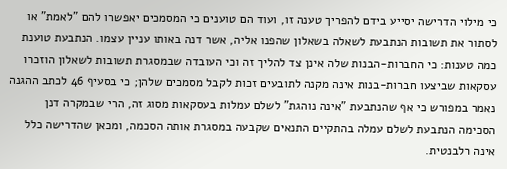כי מילוי הדרישה יסייע בידם להפריך טענה זו, ועוד הם טוענים כי המסמכים יאפשרו להם "לאמת" או לסתור את תשובות הנתבעת לשאלה בשאלון שהפנו אליה, אשר דנה באותו עניין עצמו. הנתבעת טוענת כמה טענות: כי החברות-הבנות שלה אינן צד להליך זה וכי העובדה שבמסגרת תשובות לשאלון הוזכרו עסקאות שביצעו חברות-בנות אינה מקנה לתובעים זכות לקבל מסמכים שלהן; כי בסעיף 46 לכתב ההגנה נאמר במפורש כי אף שהנתבעת "אינה נוהגת" לשלם עמלות בעסקאות מסוג זה, הרי שבמקרה דנן הסכימה הנתבעת לשלם עמלה בהתקיים התנאים שקבעה במסגרת אותה הסכמה, ומכאן שהדרישה כלל אינה רלבנטית.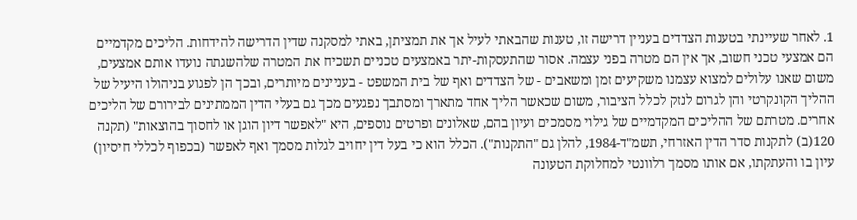1. לאחר שעיינתי בטענות הצדדים בעניין דרישה זו, טענות שהבאתי לעיל אך את תמציתן, באתי למסקנה שדין הדרישה להידחות. הליכים מקדמיים הם אמצעי טכני חשוב, אך אין הם מטרה בפני עצמה. אסור שהתעסקות-יתר באמצעים טכניים תשכיח את המטרה שלהשגתה נועדו אותם אמצעים, משום שאנו עלולים למצוא עצמנו משקיעים זמן ומשאבים - של הצדדים ואף של בית המשפט - בעניינים מיותרים, ובכך הן לפגוע בניהולו היעיל של ההליך הקונקרטי והן לגרום לנזק לכלל הציבור, משום שכאשר הליך אחד מתארך ומסתבך נפגעים מכך גם בעלי הדין הממתינים לבירורם של הליכים אחרים. מטרתם של ההליכים המקדמיים של גילוי מסמכים ועיון בהם, שאלונים ופרטים נוספים, היא "לאפשר דיון הוגן או לחסוך בהוצאות" (תקנה 120(ב) לתקנות סדר הדין האזרחי, תשמ"ד-1984, להלן גם "התקנות"). הכלל הוא כי בעל דין יחויב לגלות מסמך ואף לאפשר (בכפוף לכללי חיסיון) עיון בו והעתקתו, אם אותו מסמך רלוונטי למחלוקת הטעונה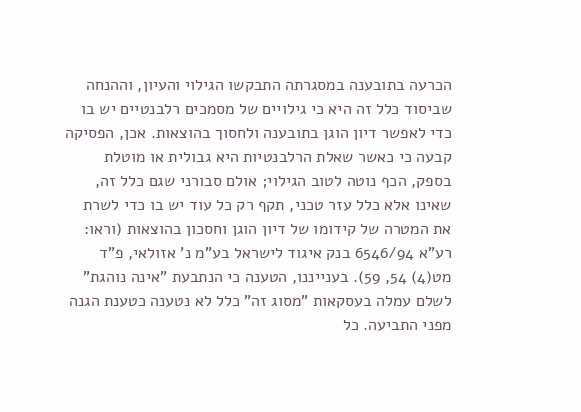הכרעה בתובענה במסגרתה התבקשו הגילוי והעיון, וההנחה שביסוד כלל זה היא כי גילויים של מסמכים רלבנטיים יש בו כדי לאפשר דיון הוגן בתובענה ולחסוך בהוצאות. אכן, הפסיקה קבעה כי כאשר שאלת הרלבנטיות היא גבולית או מוטלת בספק, הכף נוטה לטוב הגילוי; אולם סבורני שגם כלל זה, שאינו אלא כלל עזר טכני, תקף רק כל עוד יש בו כדי לשרת את המטרה של קידומו של דיון הוגן וחסכון בהוצאות (וראו: רע"א 6546/94 בנק איגוד לישראל בע"מ נ' אזולאי, פ"ד מט(4) 54, 59). בענייננו, הטענה כי הנתבעת "אינה נוהגת" לשלם עמלה בעסקאות "מסוג זה" כלל לא נטענה כטענת הגנה מפני התביעה. כל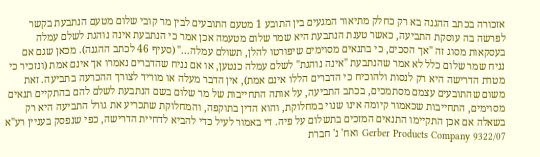אזכורה בכתב ההגנה בא רק כחלק מתיאור המגעים בין התובע 1 מטעם התובעים לבין מר קובי שלום מטעם הנתבעת בקשר לפרשה בה עוסקת התביעה, כאשר טענת הנתבעת היא שמר שלום מטעמה אכן אמר כי הנתבעת אינה נוהגת לשלם עמלה בעסקאות מסוג זה "אך הסכים, כי בתנאים מסוימים שיפורטו להלן, תשולם עמלה..." (סעיף 46 לכתב ההגנה). מכאן שגם אם נניח שמר שלום כלל לא אמר שהנתבעת "אינה נוהגת" לשלם עמלה כנטען, או אם נניח שהדברים נאמרו אך אינם אמת (ונזכיר כי מטרת הדרישה היא רק לנסות ולהוכיח כי הדברים הללו אינם אמת), אין הדבר מעלה או מוריד לצורך ההכרעה בתביעה. זאת משום שהתובעים עצמם מסתמכים, בכתב התביעה, על אותה התחייבות של מר שלום בשם הנתבעת לשלם להם בהתקיים תנאים מסוימים, התחייבות שכאמור קיומה אינו שנוי במחלוקת, והוא הדין בתוקפה, והמחלוקת שתכריע את גורל התביעה היא רק בשאלה אם אכן התקיימו התנאים המזכים בתשלום על פיה. די באמור לעיל כדי להביא לדחיית הדרישה, כפי שנפסק בעניין רע"א 9322/07 Gerber Products Company ואח' נ' חברת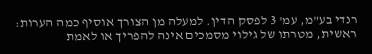רנדי בע"מ, עמ' 3 לפסק הדין. למעלה מן הצורך אוסיף כמה הערות: ראשית, מטרתו של גילוי מסמכים אינה להפריך או לאמת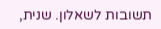תשובות לשאלון. שנית,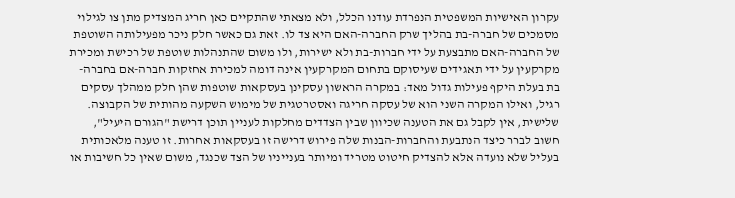עקרון האישיות המשפטית הנפרדת עודנו הכלל, ולא מצאתי שהתקיים כאן חריג המצדיק מתן צו לגילוי מסמכים של חברה-בת בהליך שרק החברה-האם היא צד לו. זאת גם כאשר חלק ניכר מפעילותה השוטפת של החברה-האם מתבצעת על ידי חברות-בת ולא ישירות, ולו משום שהתנהלות שוטפת של רכישת ומכירת מקרקעין על ידי תאגידים שעיסוקם בתחום המקרקעין אינה דומה למכירת אחזקות חברה-אם בחברה-בת בעלת היקף פעילות גדול מאד: במקרה הראשון עסקינן בעסקאות שוטפות שהן חלק ממהלך עסקים רגיל, ואילו המקרה השני הוא של עסקה חריגה ואסטרטגית של מימוש השקעה מהותית של הקבוצה. שלישית, אין לקבל גם את הטענה שכיוון שבין הצדדים מחלקות לעניין תוכן דרישת "הגורם היעיל", חשוב לברר כיצד הנתבעת והחברות-הבנות שלה פירוש דרישה זו בעסקאות אחרות. זו טענה מלאכותית בעליל שלא נועדה אלא להצדיק חיטוט מטריד ומיותר בענייניו של הצד שכנגד, משום שאין כל חשיבות או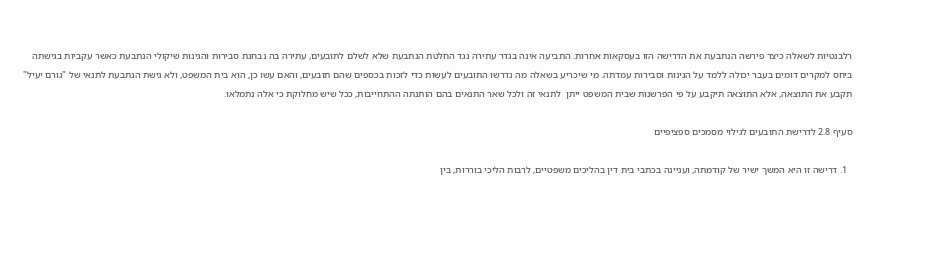רלבנטיות לשאלה כיצד פירשה הנתבעת את הדרישה הזו בעסקאות אחרות. התביעה אינה בגדר עתירה נגד החלטת הנתבעת שלא לשלם לתובעים, עתירה בה נבחנת סבירות והגינות שיקולי הנתבעת כאשר עקביות בגישתה ביחס למקרים דומים בעבר יכולה ללמד על הגינות וסבירות עמדתה. מי שיכריע בשאלה מה נדרשו התובעים לעשות כדי לזכות בכספים שהם תובעים, והאם עשו כן, הוא בית המשפט, ולא גישת הנתבעת לתנאי של "גורם יעיל" תקבע את התוצאה, אלא התוצאה תיקבע על פי הפרשנות שבית המשפט ייתן  לתנאי זה ולכל שאר התנאים בהם הותנתה ההתחייבות, ככל שיש מחלוקת כי אלה נתמלאו.

סעיף 2.8 לדרישת התובעים לגילוי מסמכים ספציפיים

  1. דרישה זו היא המשך ישיר של קודמתה, ועניינה בכתבי בית דין בהליכים משפטיים, לרבות הליכי בוררות, בין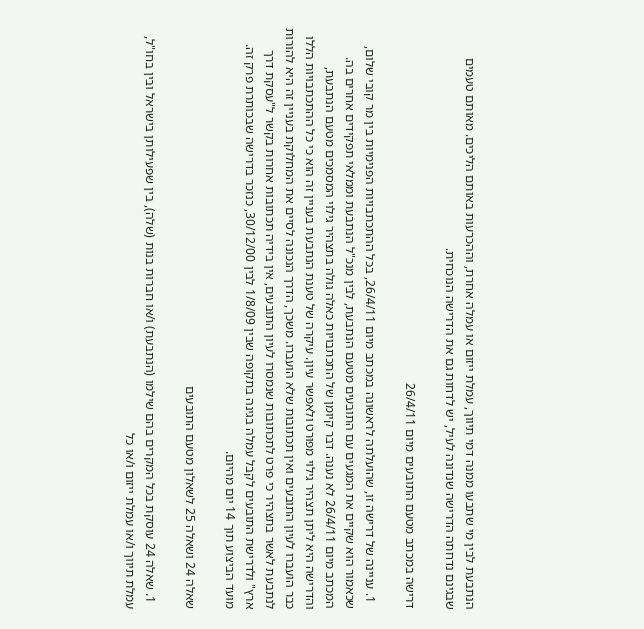הנתבעת לבין מי שתבעו ממנה דמי תיווך, עמלת ייזום או עמלה אחרת, וההכרעות באותם הליכים. מאותם טעמים שבגינם נדחתה הדרישה שנדונה לעיל, יש לדחות גם את הדרישה הנוכחית.

דרישה במכתב מטעם התובעים מיום 26/4/11

  1. עניינה של דרישה זו, שהועלתה לראשונה במכתב מיום 26/4/11, בכל ההתכתבויות הפנימיות בין מר קובי שלום, שכאמור הוא שקיים את המגעים עם התובעים מטעם הנתבעת, לבין מנכ"ל הנתבעת וממלאי תפקידים אחרים בה. המכתב מיום 26/4/11 לא נענה. דבר קיומן של התכתבויות כאלה גולה בתצהיר גילוי המסמכים מטעם הנתבעת, והדרישה היא ליתן תצהיר גילוי מפורט ולאפשר עיון. עיקרה של טענת הנתבעת בעניין זה הוא כי כל ההתכתבויות הללו כבר הועברו לעיון התובעים ואין תכתובות שלא הועברו. משכך, הדרך הנכונה לסיים את המחלוקת בעניין זה היא להורות לנתבעת לאשר בתצהיר כי פרט לתכתובות שנמסרו לעיון התובעים, אין בידיה תכתובות אחרות בקשר ל"עסקת דרך ארץ" ולדרישת התובעים לקבל עמלה בגינה בתקופה שבין 1/8/09 לבין 30/12/00, כנזכר בדרישה שבכותרת פרק זה. מועד הביצוע תוך 14 יום מהיום.

שאלה 24 ושאלה 25 לשאלון מטעם התובעים

  1. שאלה 24 עוסקת בכל המקרים בהם שילמו (הנתבעת) ו/או חברות בנות (שלה), בין שפעילותן בישראל ובין בחו"ל, עמלת תיווך ו/או עמלת ייזום ו/או כל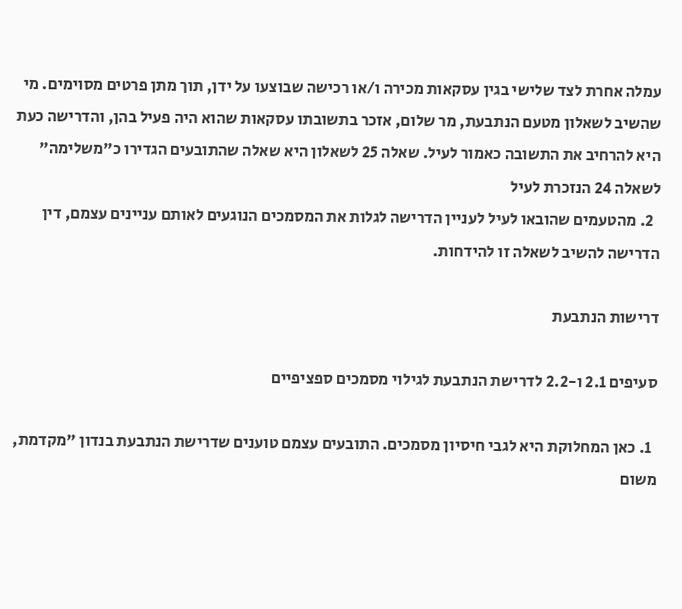עמלה אחרת לצד שלישי בגין עסקאות מכירה ו/או רכישה שבוצעו על ידן, תוך מתן פרטים מסוימים. מי שהשיב לשאלון מטעם הנתבעת, מר שלום, אזכר בתשובתו עסקאות שהוא היה פעיל בהן, והדרישה כעת היא להרחיב את התשובה כאמור לעיל. שאלה 25 לשאלון היא שאלה שהתובעים הגדירו כ"משלימה" לשאלה 24 הנזכרת לעיל
  2. מהטעמים שהובאו לעיל לעניין הדרישה לגלות את המסמכים הנוגעים לאותם עניינים עצמם, דין הדרישה להשיב לשאלה זו להידחות.

דרישות הנתבעת

סעיפים 2.1 ו-2.2 לדרישת הנתבעת לגילוי מסמכים ספציפיים

  1. כאן המחלוקת היא לגבי חיסיון מסמכים. התובעים עצמם טוענים שדרישת הנתבעת בנדון "מקדמת, משום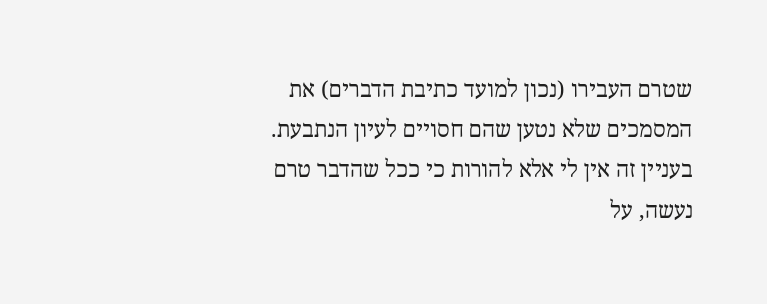שטרם העבירו (נכון למועד כתיבת הדברים) את המסמכים שלא נטען שהם חסויים לעיון הנתבעת. בעניין זה אין לי אלא להורות כי ככל שהדבר טרם נעשה, על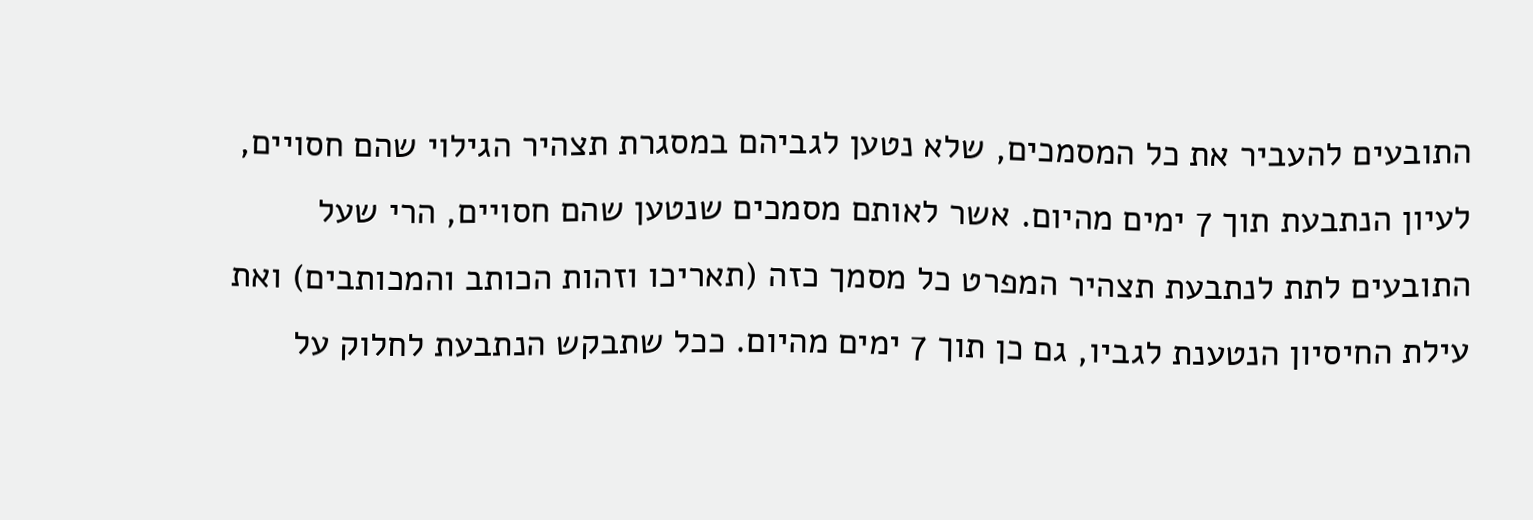התובעים להעביר את כל המסמכים, שלא נטען לגביהם במסגרת תצהיר הגילוי שהם חסויים, לעיון הנתבעת תוך 7 ימים מהיום. אשר לאותם מסמכים שנטען שהם חסויים, הרי שעל התובעים לתת לנתבעת תצהיר המפרט כל מסמך כזה (תאריכו וזהות הכותב והמכותבים) ואת עילת החיסיון הנטענת לגביו, גם כן תוך 7 ימים מהיום. ככל שתבקש הנתבעת לחלוק על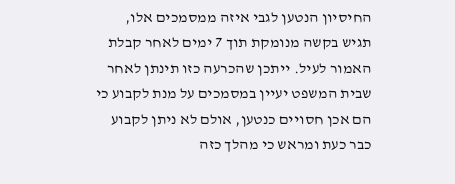החיסיון הנטען לגבי איזה ממסמכים אלו, תגיש בקשה מנומקת תוך 7 ימים לאחר קבלת האמור לעיל. ייתכן שהכרעה כזו תינתן לאחר שבית המשפט יעיין במסמכים על מנת לקבוע כי הם אכן חסויים כנטען, אולם לא ניתן לקבוע כבר כעת ומראש כי מהלך כזה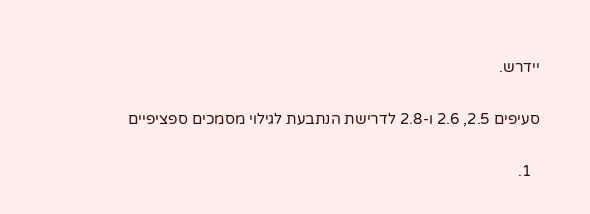יידרש.

סעיפים 2.5, 2.6 ו-2.8 לדרישת הנתבעת לגילוי מסמכים ספציפיים

  1.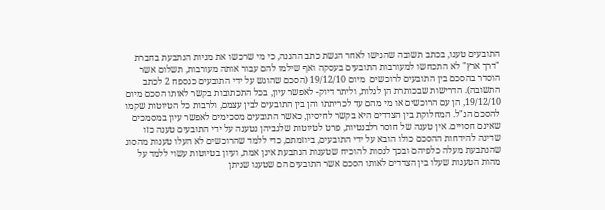התובעים טענו, בכתב תשובה שהגישו לאחר הגשת כתב ההגנה, כי מי שרכשו את מניות הנתבעת בחברת "דרך ארץ" לא התכחשו למעורבות התובעים בעסקה ואף שילמו להם עבור אותה מעורבות, תשלום אשר הוסדר בהסכם בין התובעים לרוכשים  מיום 19/12/10 (הסכם שהוגש על ידי התובעים כנספח 2 לכתב התשובה). הדרישות שבכותרת הן לגלות, וליתר דיוק- לאפשר עיון, בכל התכתובות בקשר לאותו הסכם מיום 19/12/10, הן עם הרוכשים או מי מהם עד לכריתתו והן בין התובעים לבין עצמם, ולרבות כל הטיוטות שקמו להסכם הנ"ל. המחלוקת בין הצדדים היא בקשר לחיסיון, כאשר התובעים מסכימים לאפשר עיון במסמכים שאינם חסויים. אין טענה של חוסר רלבנטיות, פרט לטיוטות שלגביהן נטענה על ידי התובעים טענה כזו שדינה להידחות ההסכם כולו הובא על ידי התובעים, ביוזמתם, כדי ללמד שהרוכשים לא העלו טענות מהסוג שהנתבעת מעלה כלפיהם ובכך לנסות להוכיח שטענות הנתבעת אינן אמת, ועיון בטיוטות עשוי ללמד על מהות הטענות שעלו בין הצדדים לאותו הסכם אשר התובעים הם שטענו שניתן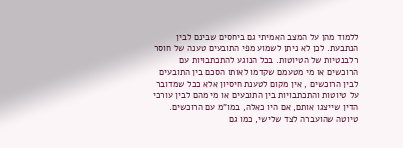ללמוד מהן על המצב האמיתי גם ביחסים שבינם לבין הנתבעת. לכן לא ניתן לשמוע מפי התובעים טענה של חוסר רלבנטיות של הטיוטות. בכל הנוגע להתכתבויות עם הרוכשים או מי מטעמם שקדמו לאותו הסכם בין התובעים לבין הרוכשים , אין מקום לטענת חיסיון אלא ככל שמדובר על טיוטות והתכתבויות בין התובעים או מי מהם לבין עורכי הדין שייצגו אותם, אם היו כאלה, במו"מ עם הרוכשים. טיוטה שהועברה לצד שלישי, כמו גם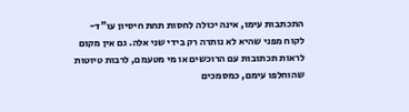התכתבות עימו, אינה יכולה לחסות תחת חיסיון עו"ד-לקוח מפני שהיא לא נותרה רק בידי שני אלה. גם אין מקום לראות תכתובות עם הרוכשים או מי מטעמם, לרבות טיוטות שהוחלפו עימם, כמסמכים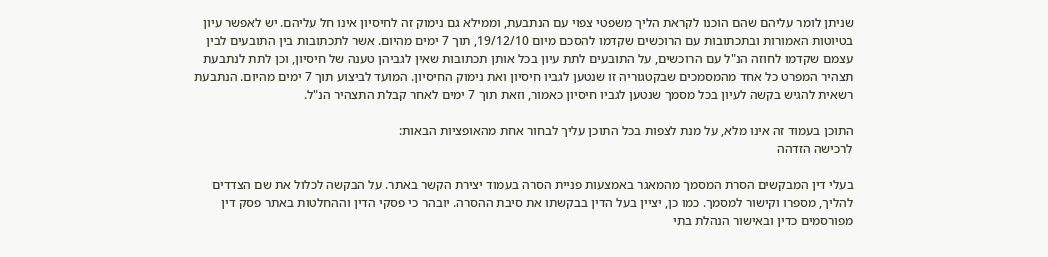שניתן לומר עליהם שהם הוכנו לקראת הליך משפטי צפוי עם הנתבעת, וממילא גם נימוק זה לחיסיון אינו חל עליהם. יש לאפשר עיון בטיוטות האמורות ובתכתובות עם הרוכשים שקדמו להסכם מיום 19/12/10, תוך 7 ימים מהיום. אשר לתכתובות בין התובעים לבין עצמם שקדמו לחוזה הנ"ל עם הרוכשים, על התובעים לתת עיון בכל אותן תכתובות שאין לגביהן טענה של חיסיון, וכן לתת לנתבעת תצהיר המפרט כל אחד מהמסמכים שבקטגוריה זו שנטען לגביו חיסיון ואת נימוק החיסיון. המועד לביצוע תוך 7 ימים מהיום. הנתבעת רשאית להגיש בקשה לעיון בכל מסמך שנטען לגביו חיסיון כאמור, וזאת תוך 7 ימים לאחר קבלת התצהיר הנ"ל.

התוכן בעמוד זה אינו מלא, על מנת לצפות בכל התוכן עליך לבחור אחת מהאופציות הבאות:
לרכישה הזדהה

בעלי דין המבקשים הסרת המסמך מהמאגר באמצעות פניית הסרה בעמוד יצירת הקשר באתר. על הבקשה לכלול את שם הצדדים להליך, מספרו וקישור למסמך. כמו כן, יציין בעל הדין בבקשתו את סיבת ההסרה. יובהר כי פסקי הדין וההחלטות באתר פסק דין מפורסמים כדין ובאישור הנהלת בתי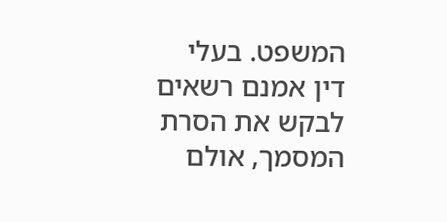המשפט. בעלי דין אמנם רשאים לבקש את הסרת המסמך, אולם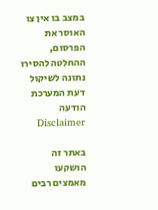במצב בו אין צו האוסר את הפרסום, ההחלטה להסירו נתונה לשיקול דעת המערכת
הודעה Disclaimer

באתר זה הושקעו מאמצים רבים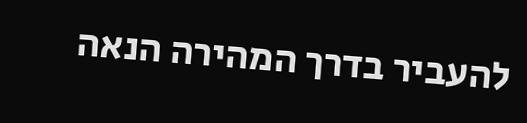להעביר בדרך המהירה הנאה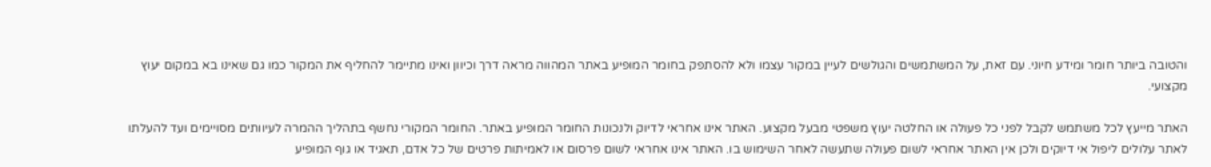והטובה ביותר חומר ומידע חיוני. עם זאת, על המשתמשים והגולשים לעיין במקור עצמו ולא להסתפק בחומר המופיע באתר המהווה מראה דרך וכיוון ואינו מתיימר להחליף את המקור כמו גם שאינו בא במקום יעוץ מקצועי.

האתר מייעץ לכל משתמש לקבל לפני כל פעולה או החלטה יעוץ משפטי מבעל מקצוע. האתר אינו אחראי לדיוק ולנכונות החומר המופיע באתר. החומר המקורי נחשף בתהליך ההמרה לעיוותים מסויימים ועד להעלתו לאתר עלולים ליפול אי דיוקים ולכן אין האתר אחראי לשום פעולה שתעשה לאחר השימוש בו. האתר אינו אחראי לשום פרסום או לאמיתות פרטים של כל אדם, תאגיד או גוף המופיע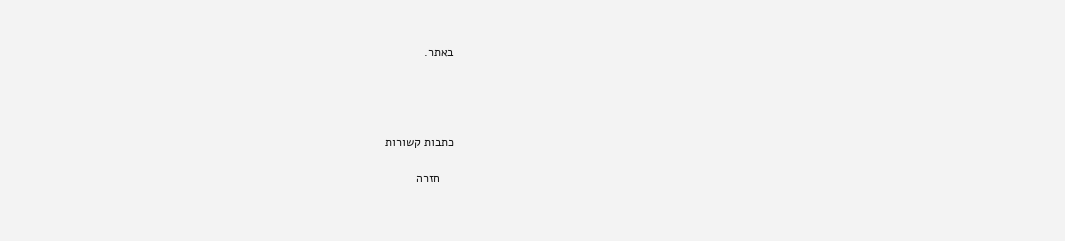באתר.




כתבות קשורות

    חזרה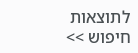לתוצאות חיפוש >>